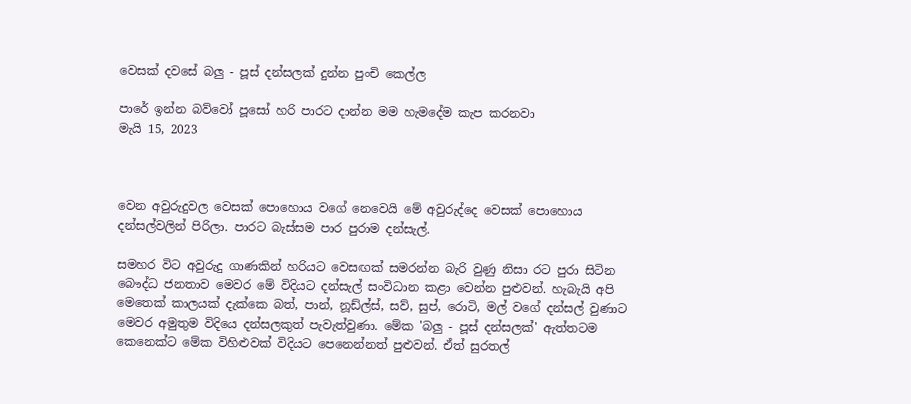වෙසක් දවසේ බලු - පූස් දන්සලක් දුන්න පුංචි කෙල්ල

පාරේ ඉන්න බව්වෝ පූසෝ හරි පාරට දාන්න මම හැමදේම කැප කරනවා
මැයි 15, 2023



වෙන අවුරුදුවල වෙසක් පොහොය වගේ නෙවෙයි මේ අවුරුද්දෙ වෙසක් පොහොය දන්සල්වලින් පිරිලා. පාරට බැස්සම පාර පුරාම දන්සැල්.

සමහර විට අවුරුදු ගාණකින් හරියට වෙසඟක් සමරන්න බැරි වුණු නිසා රට පුරා සිටින බෞද්ධ ජනතාව මෙවර මේ විදියට දන්සැල් සංවිධාන කළා වෙන්න පුළුවන්. හැබැයි අපි මෙතෙක් කාලයක් දැක්කෙ බත්, පාන්, නූඩ්ල්ස්, සව්, සුප්, රොටි, මල් වගේ දන්සල් වුණාට මෙවර අමුතුම විදියෙ දන්සලකුත් පැවැත්වුණා. මේක 'බලු - පූස් දන්සලක්' ඇත්තටම කෙනෙක්ට මේක විහිළුවක් විදියට පෙනෙන්නත් පුළුවන්. ඒත් සුරතල්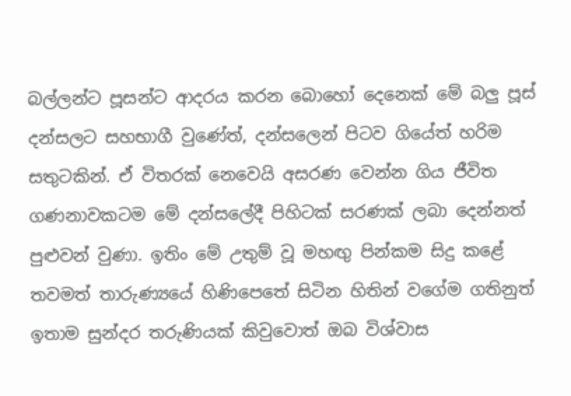බල්ලන්ට පූසන්ට ආදරය කරන බොහෝ දෙනෙක් මේ බලු පූස් දන්සලට සහභාගී වුණේත්, දන්සලෙන් පිටව ගියේත් හරිම සතුටකින්. ඒ විතරක් නෙවෙයි අසරණ වෙන්න ගිය ජීවිත ගණනාවකටම මේ දන්සලේදී පිහිටක් සරණක් ලබා දෙන්නත් පුළුවන් වුණා. ඉතිං මේ උතුම් වූ මහඟු පින්කම සිදු කළේ තවමත් තාරුණ්‍යයේ හිණිපෙතේ සිටින හිතින් වගේම ගතිනුත් ඉතාම සුන්දර තරුණියක් කිවුවොත් ඔබ විශ්වාස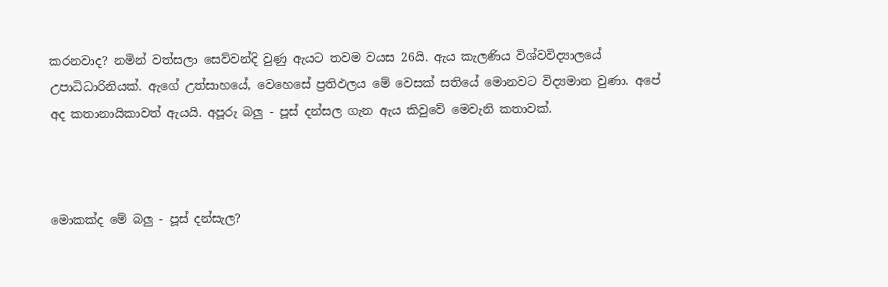කරනවාද? නමින් වත්සලා සෙව්වන්දි වුණු ඇයට තවම වයස 26යි. ඇය කැලණිය විශ්වවිද්‍යාලයේ උපාධිධාරිනියක්. ඇගේ උත්සාහයේ, වෙහෙසේ ප්‍රතිඵලය මේ වෙසක් සතියේ මොනවට විද්‍යමාන වුණා. අපේ අද කතානායිකාවත් ඇයයි. අපූරු බලු - පූස් දන්සල ගැන ඇය කිවුවේ මෙවැනි කතාවක්.



මොකක්ද මේ බලු - පූස් දන්සැල?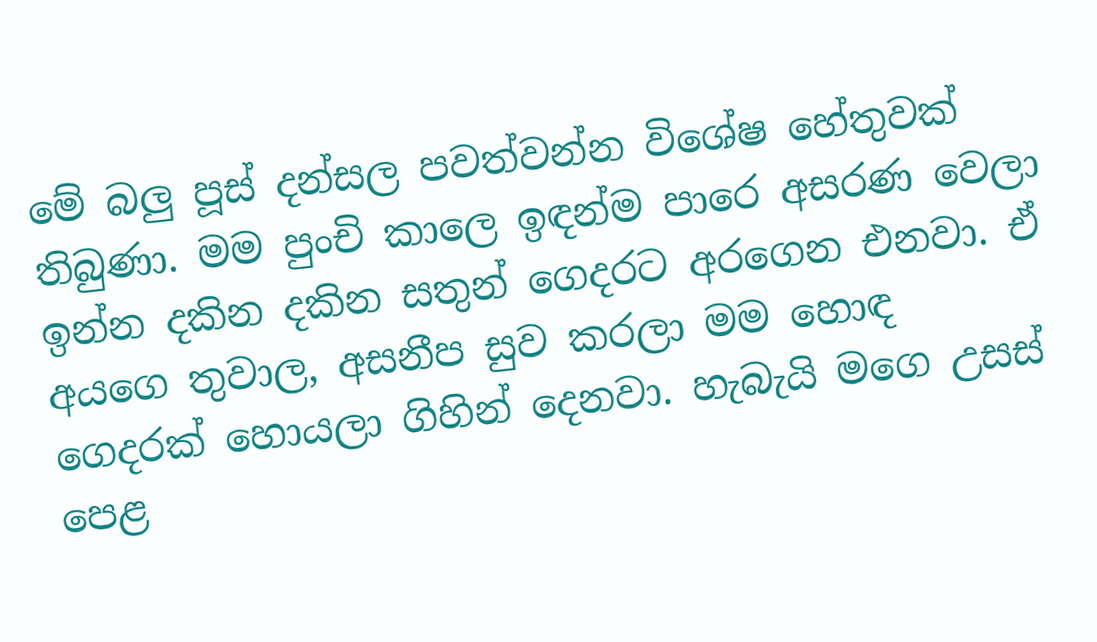මේ බලු පූස් දන්සල පවත්වන්න විශේෂ හේතුවක් තිබුණා. මම පුංචි කාලෙ ඉඳන්ම පාරෙ අසරණ වෙලා ඉන්න දකින දකින සතුන් ගෙදරට අරගෙන එනවා. ඒ අයගෙ තුවාල, අසනීප සුව කරලා මම හොඳ ගෙදරක් හොයලා ගිහින් දෙනවා. හැබැයි මගෙ උසස් පෙළ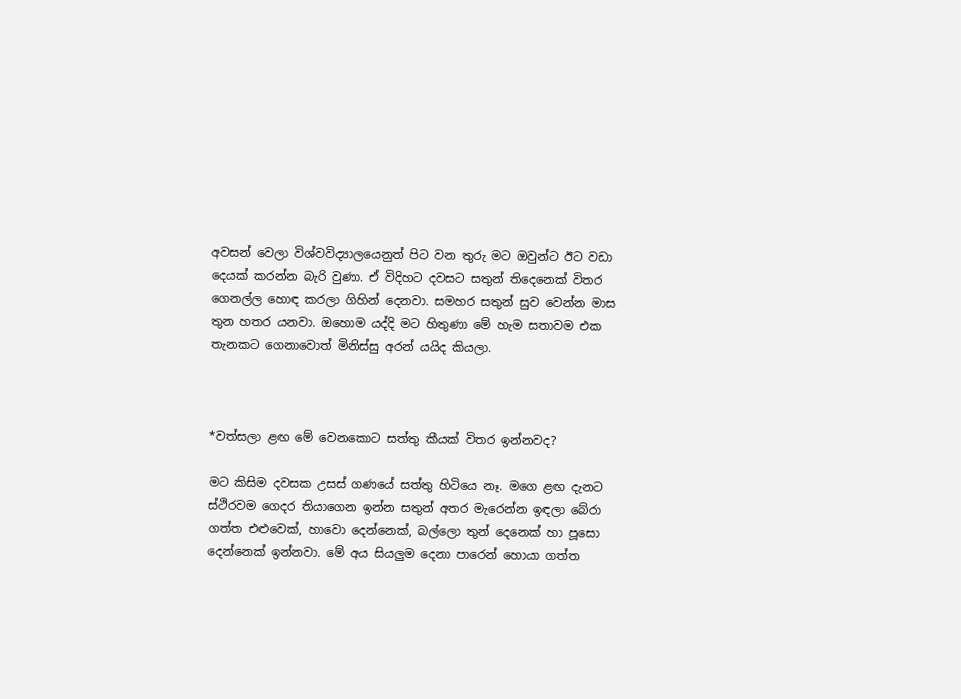අවසන් වෙලා විශ්වවිද්‍යාලයෙනුත් පිට වන තුරු මට ඔවුන්ට ඊට වඩා දෙයක් කරන්න බැරි වුණා. ඒ විදිහට දවසට සතුන් තිදෙනෙක් විතර ගෙනල්ල හොඳ කරලා ගිහින් දෙනවා. සමහර සතුන් සුව වෙන්න මාස තුන හතර යනවා. ඔහොම යද්දි මට හිතුණා මේ හැම සතාවම එක තැනකට ගෙනාවොත් මිනිස්සු අරන් යයිද කියලා.



*වත්සලා ළඟ මේ වෙනකොට සත්තු කීයක් විතර ඉන්නවද?

මට කිසිම දවසක උසස් ගණයේ සත්තු හිටියෙ නෑ. මගෙ ළඟ දැනට ස්ථිරවම ගෙදර තියාගෙන ඉන්න සතුන් අතර මැරෙන්න ඉඳලා බේරා ගත්ත එළුවෙක්, හාවො දෙන්නෙක්, බල්ලො තුන් දෙනෙක් හා පූසො දෙන්නෙක් ඉන්නවා. මේ අය සියලුම දෙනා පාරෙන් හොයා ගත්ත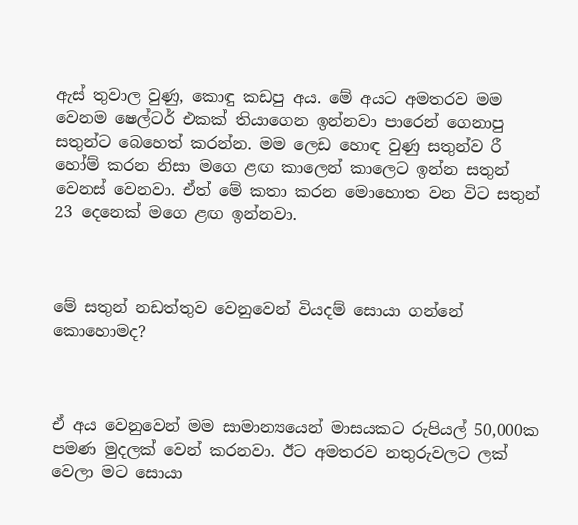ඇස් තුවාල වුණු, කොඳු කඩපු අය. මේ අයට අමතරව මම වෙනම ෂෙල්ටර් එකක් තියාගෙන ඉන්නවා පාරෙන් ගෙනාපු සතුන්ට බෙහෙත් කරන්න. මම ලෙඩ හොඳ වුණු සතුන්ව රී හෝම් කරන නිසා මගෙ ළඟ කාලෙන් කාලෙට ඉන්න සතුන් වෙනස් වෙනවා. ඒත් මේ කතා කරන ‍මොහොත වන විට සතුන් 23 දෙනෙක් මගෙ ළඟ ඉන්නවා.



මේ සතුන් නඩත්තුව වෙනුවෙන් වියදම් සොයා ගන්නේ කො‍හොමද?



ඒ අය වෙනුවෙන් මම සාමාන්‍යයෙන් මාසයකට රුපියල් 50,000ක පමණ මුදලක් වෙන් කරනවා. ඊට අමතරව නතුරුවලට ලක් වෙලා මට සොයා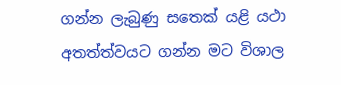ගන්න ලැබුණු ස‍තෙක් යළි යථා අතත්ත්වයට ගන්න මට විශාල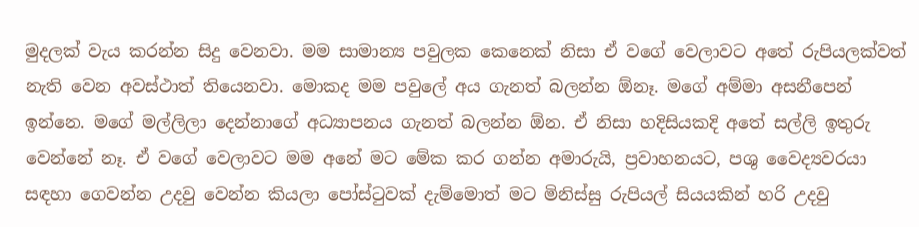මුදලක් වැය කරන්න සිදු වෙනවා. මම සාමාන්‍ය පවුලක කෙනෙක් නිසා ඒ වගේ වෙලාවට අ‍තේ රුපියලක්වත් නැති වෙන අවස්ථාත් තියෙනවා. මොකද මම පවුලේ අය ගැනත් බලන්න ඕනෑ. මගේ අම්මා අසනීපෙන් ඉන්නෙ. මගේ මල්ලිලා දෙන්නාගේ අධ්‍යාපනය ගැනත් බලන්න ඕන. ඒ නිසා හදිසියකදි අතේ සල්ලි ඉතුරු වෙන්නේ නෑ. ඒ වගේ වෙලාවට මම අනේ මට මේක කර ගන්න අමාරුයි, ප්‍රවාහනයට, පශු වෛද්‍යවරයා සඳහා ගෙවන්න උදවු වෙන්න කියලා පෝස්ටුවක් දැම්මොත් මට මිනිස්සු රුපියල් සියයකින් හරි උදවු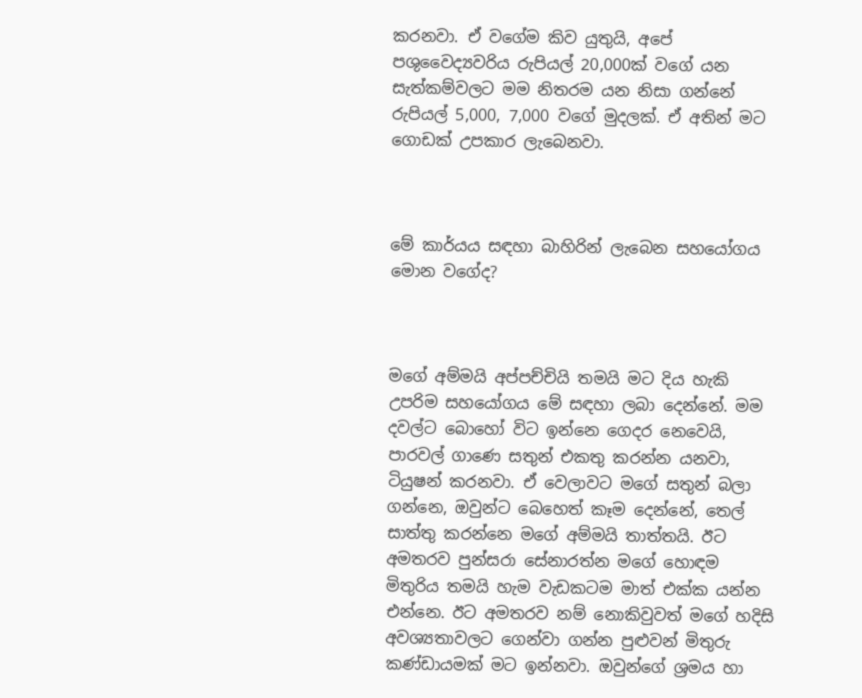කරනවා. ඒ වගේම කිව යුතුයි, අපේ පශුවෛද්‍යවරිය රුපියල් 20,000ක් වගේ යන සැත්කම්වලට මම නිතරම යන නිසා ගන්නේ රුපියල් 5,000, 7,000 වගේ මුදලක්. ඒ අතින් මට ගොඩක් උපකාර ලැබෙනවා.



මේ කාර්යය සඳහා බාහිරින් ලැබෙන සහයෝගය මොන වගේද?



මගේ අම්මයි අප්පච්චියි තමයි මට දිය හැකි උපරිම සහයෝගය මේ සඳහා ලබා දෙන්නේ. මම දවල්ට බොහෝ විට ඉන්නෙ ගෙදර නෙවෙයි, පාරවල් ගාණෙ සතුන් එකතු කරන්න යනවා, ටියුෂන් කරනවා. ඒ වෙලාවට මගේ සතුන් බලා ගන්නෙ, ඔවුන්ට බෙහෙත් කෑම දෙන්නේ, තෙල් සාත්තු කරන්නෙ මගේ අම්මයි තාත්තයි. ඊට අමතරව පුන්සරා සේනාරත්න ම‍ගේ හොඳම මිතුරිය තමයි හැම වැඩකටම මාත් එක්ක යන්න එන්නෙ. ඊට අමතරව නම් නොකිවුවත් මගේ හදිසි අවශ්‍යතාවලට ගෙන්වා ගන්න පුළුවන් මිතුරු කණ්ඩායමක් මට ඉන්නවා. ඔවුන්ගේ ශ්‍රමය හා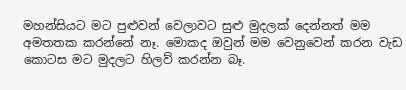මහන්සියට මට පුළුවන් වෙලාවට සුළු මුදලක් දෙන්නත් මම අමතතක කරන්නේ නෑ. මොකද ඔවුන් මම වෙනුවෙන් කරන වැඩ කොටස මට මුදලට හිලව් කරන්න බෑ.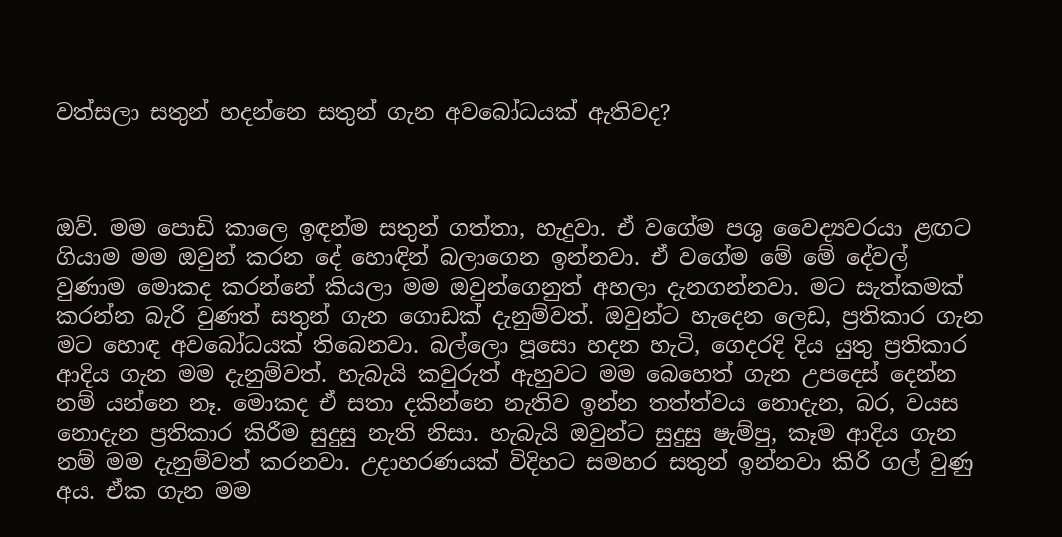වත්සලා සතුන් හදන්නෙ සතුන් ගැන අව‍බෝධයක් ඇතිවද?



ඔව්. මම පොඩි කාලෙ ඉඳන්ම සතුන් ගත්තා, හැදුවා. ඒ වගේම පශු වෛද්‍යවරයා ළඟට ගියාම මම ඔවුන් කරන දේ හොඳින් බලාගෙන ඉන්නවා. ඒ වගේම මේ මේ දේවල් වුණාම මොකද කරන්නේ කියලා මම ඔවුන්ගෙනුත් අහලා දැනගන්නවා. මට සැත්කමක් කරන්න බැරි වුණත් සතුන් ගැන ගොඩක් දැනුම්වත්. ඔවුන්ට හැදෙන ලෙඩ, ප්‍රතිකාර ගැන මට හොඳ අවබෝධයක් තිබෙනවා. බල්ලො පූසො හදන හැටි, ගෙදරදි දිය යුතු ප්‍රතිකාර ආදිය ගැන මම දැනුම්වත්. හැබැයි කවුරුත් ඇහුවට මම බෙහෙත් ගැන උපදෙස් දෙන්න නම් යන්නෙ නෑ. මොකද ඒ සතා දකින්නෙ නැතිව ඉන්න තත්ත්වය නොදැන, බර, වයස නොදැන ප්‍රතිකාර කිරීම සුදුසු නැති නිසා. හැබැයි ඔවුන්ට සුදුසු ෂැම්පු, කෑම ආදිය ගැන නම් මම දැනුම්වත් කරනවා. උදාහරණයක් විදිහට සමහර සතුන් ඉන්නවා කිරි ගල් වුණු අය. ඒක ගැන මම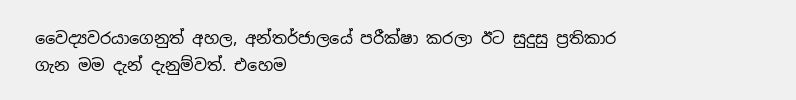වෛද්‍යවරයාගෙනුත් අහල, අන්තර්ජාලයේ පරීක්ෂා කරලා ඊට සුදුසු ප්‍රතිකාර ගැන මම දැන් දැනුම්වත්. එහෙම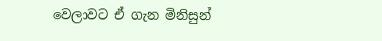වෙලාවට ඒ ගැන මිනිසුන්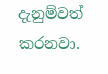දැනුම්වත් කරනවා.